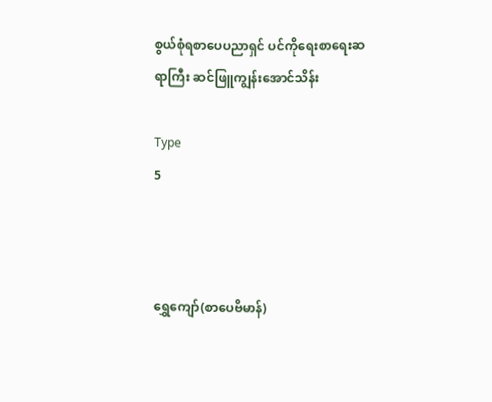စွယ်စုံရစာပေပညာရှင် ပင်ကိုရေးစာရေးဆရာကြီး ဆင်ဖြူကျွန်းအောင်သိန်း

Type
5



ရွှေကျော်(စာပေဗိမာန်)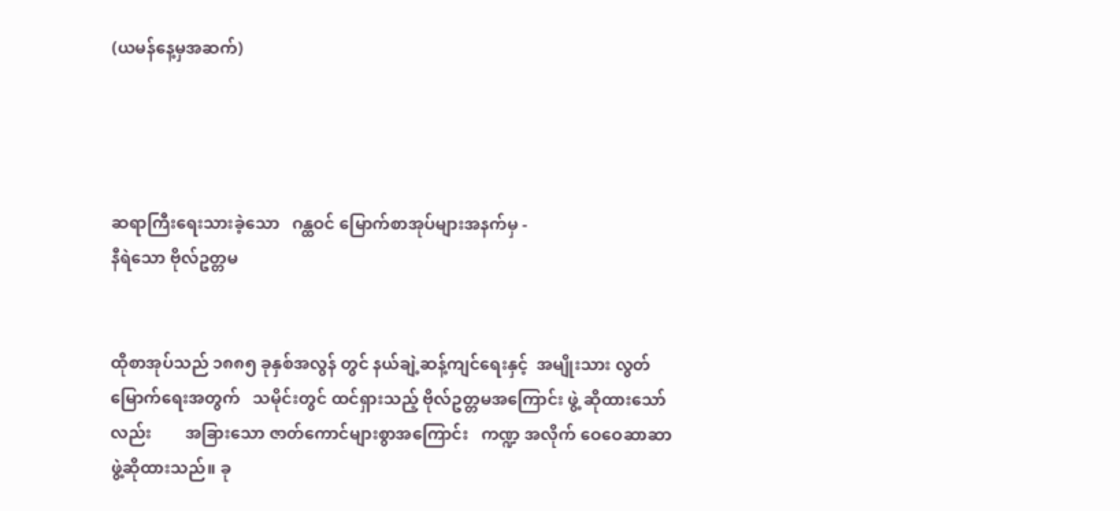(ယမန်နေ့မှအဆက်)




ဆရာကြီးရေးသားခဲ့သော   ဂန္ထဝင် မြောက်စာအုပ်များအနက်မှ -
နီရဲသော ဗိုလ်ဥတ္တမ


ထိုစာအုပ်သည် ၁၈၈၅ ခုနှစ်အလွန် တွင် နယ်ချဲ့ဆန့်ကျင်ရေးနှင့်  အမျိုးသား လွတ်မြောက်ရေးအတွက်   သမိုင်းတွင် ထင်ရှားသည့် ဗိုလ်ဥတ္တမအကြောင်း ဖွဲ့ ဆိုထားသော်လည်း        အခြားသော ဇာတ်ကောင်များစွာအကြောင်း   ကဏ္ဍ အလိုက် ဝေဝေဆာဆာ ဖွဲ့ဆိုထားသည်။ ခု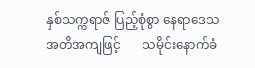နှစ်သက္ကရာဇ် ပြည့်စုံစွာ နေရာဒေသ အတိအကျဖြင့်       သမိုင်းနောက်ခံ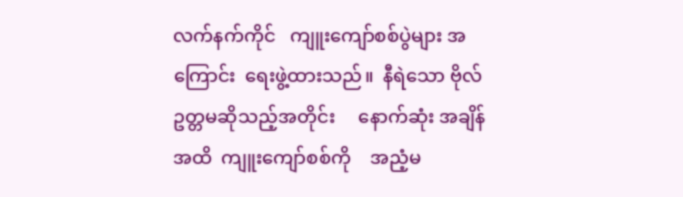လက်နက်ကိုင်   ကျူးကျော်စစ်ပွဲများ အကြောင်း  ရေးဖွဲ့ထားသည်။  နီရဲသော ဗိုလ်ဥတ္တမဆိုသည့်အတိုင်း     နောက်ဆုံး အချိန်အထိ  ကျူးကျော်စစ်ကို    အညံ့မ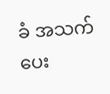ခံ အသက်ပေး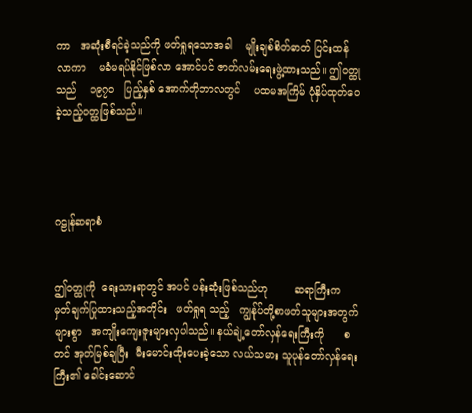ကာ   အဆုံးစီရင်ခဲ့သည်ကို ဖတ်ရှုရသောအခါ    မျိုးချစ်စိတ်ဓာတ် ပြင်းထန်လာကာ    မခံမရပ်နိုင်ဖြစ်လာ အောင်ပင် ဇာတ်လမ်းရေးဖွဲ့ထားသည်။ ဤဝတ္ထုသည်    ၁၉၇၀   ပြည့်နှစ် အောက်တိုဘာလတွင်    ပထမအကြိမ် ပုံနှိပ်ထုတ်ဝေခဲ့သည့်ဝတ္ထုဖြစ်သည်။




ဂဠုန်ဆရာစံ


ဤဝတ္ထုကို  ရေးသားရာတွင် အပင် ပန်းဆုံးဖြစ်သည်ဟု        ဆရာကြီးက မှတ်ချက်ပြုထားသည့်အတိုင်း   ဖတ်ရှုရ သည့်   ကျွန်ုပ်တို့စာဖတ်သူများအတွက် များစွာ   အကျိုးကျေးဇူးများလှပါသည်။ နယ်ချဲ့တော်လှန်ရေးကြီးကို      စတင် အုတ်မြစ်ချပြီး  မီးမောင်းထိုးပေးခဲ့သော လယ်သမား သူပုန်တော်လှန်ရေးကြီး၏ ခေါင်းဆောင်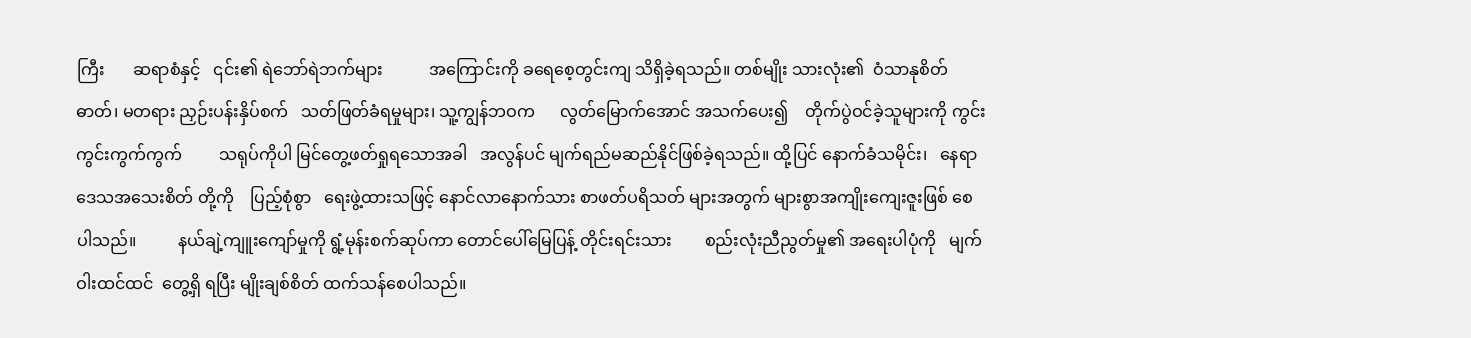ကြီး       ဆရာစံနှင့်   ၎င်း၏ ရဲဘော်ရဲဘက်များ           အကြောင်းကို ခရေစေ့တွင်းကျ သိရှိခဲ့ရသည်။ တစ်မျိုး သားလုံး၏  ဝံသာနုစိတ်ဓာတ်၊ မတရား ညှဉ်းပန်းနှိပ်စက်   သတ်ဖြတ်ခံရမှုများ၊ သူ့ကျွန်ဘဝက      လွတ်မြောက်အောင် အသက်ပေး၍    တိုက်ပွဲဝင်ခဲ့သူများကို ကွင်းကွင်းကွက်ကွက်         သရုပ်ကိုပါ မြင်တွေ့ဖတ်ရှုရသောအခါ   အလွန်ပင် မျက်ရည်မဆည်နိုင်ဖြစ်ခဲ့ရသည်။ ထို့ပြင် နောက်ခံသမိုင်း၊   နေရာဒေသအသေးစိတ် တို့ကို    ပြည့်စုံစွာ   ရေးဖွဲ့ထားသဖြင့် နောင်လာနောက်သား စာဖတ်ပရိသတ် များအတွက် များစွာအကျိုးကျေးဇူးဖြစ် စေပါသည်။          နယ်ချဲ့ကျူးကျော်မှုကို ရွံ့မုန်းစက်ဆုပ်ကာ တောင်ပေါ်မြေပြန့် တိုင်းရင်းသား        စည်းလုံးညီညွတ်မှု၏ အရေးပါပုံကို   မျက်ဝါးထင်ထင်  တွေ့ရှိ ရပြီး မျိုးချစ်စိတ် ထက်သန်စေပါသည်။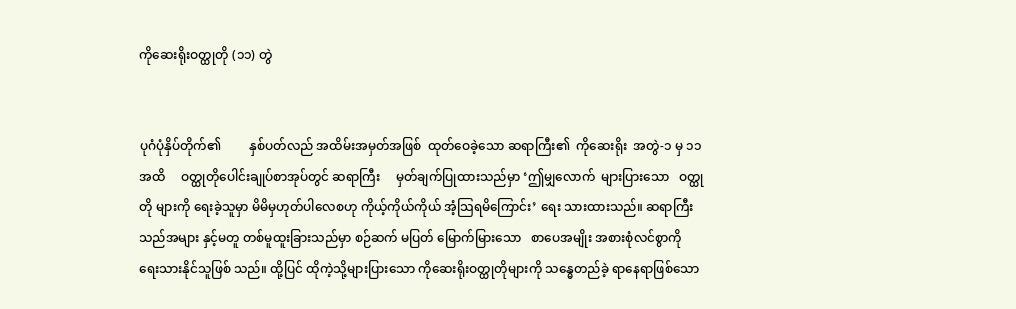ကိုဆေးရိုးဝတ္ထုတို (၁၁) တွဲ


ပုဂံပုံနှိပ်တိုက်၏         နှစ်ပတ်လည် အထိမ်းအမှတ်အဖြစ်  ထုတ်ဝေခဲ့သော ဆရာကြီး၏  ကိုဆေးရိုး  အတွဲ-၁ မှ ၁၁ အထိ     ဝတ္ထုတိုပေါင်းချုပ်စာအုပ်တွင် ဆရာကြီး     မှတ်ချက်ပြုထားသည်မှာ ‘ဤမျှလောက်  များပြားသော   ဝတ္ထုတို များကို ရေးခဲ့သူမှာ မိမိမှဟုတ်ပါလေစဟု ကိုယ့်ကိုယ်ကိုယ် အံ့သြရမိကြောင်း’ ရေး သားထားသည်။ ဆရာကြီးသည်အများ နှင့်မတူ တစ်မူထူးခြားသည်မှာ စဉ်ဆက် မပြတ် မြောက်မြားသော   စာပေအမျိုး အစားစုံလင်စွာကို    ရေးသားနိုင်သူဖြစ် သည်။ ထို့ပြင် ထိုကဲ့သို့များပြားသော ကိုဆေးရိုးဝတ္ထုတိုများကို သန္ဓေတည်ခဲ့ ရာနေရာဖြစ်သော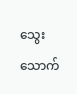သွေးသောက်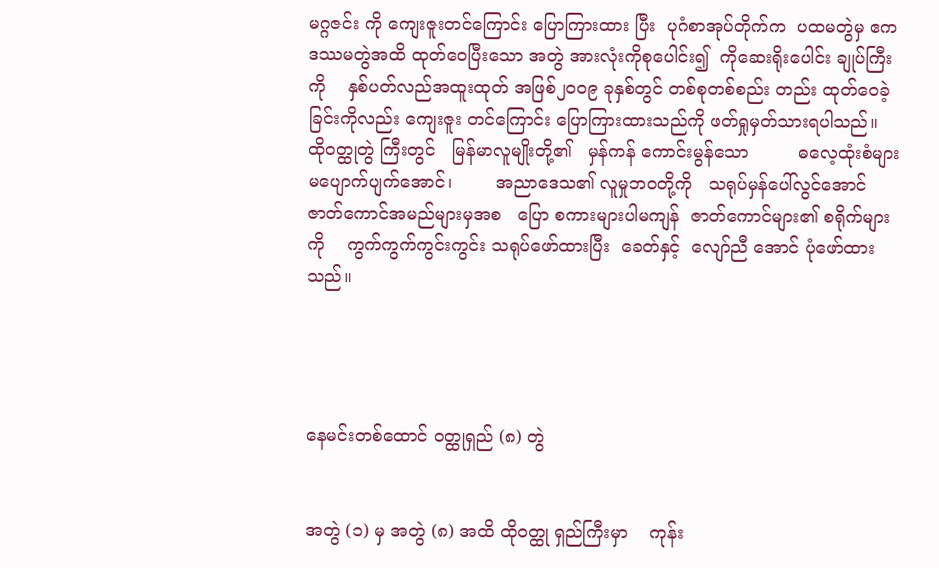မဂ္ဂဇင်း ကို ကျေးဇူးတင်ကြောင်း ပြောကြားထား ပြီး  ပုဂံစာအုပ်တိုက်က  ပထမတွဲမှ ဧက ဒဿမတွဲအထိ ထုတ်ဝေပြီးသော အတွဲ အားလုံးကိုစုပေါင်း၍  ကိုဆေးရိုးပေါင်း ချုပ်ကြီးကို    နှစ်ပတ်လည်အထူးထုတ် အဖြစ်၂၀၀၉ ခုနှစ်တွင် တစ်စုတစ်စည်း တည်း ထုတ်ဝေခဲ့ခြင်းကိုလည်း ကျေးဇူး တင်ကြောင်း ပြောကြားထားသည်ကို ဖတ်ရှုမှတ်သားရပါသည်။    ထိုဝတ္ထုတွဲ ကြီးတွင်   မြန်မာလူမျိုးတို့၏   မှန်ကန် ကောင်းမွန်သော         ဓလေ့ထုံးစံများ မပျောက်ပျက်အောင်၊        အညာဒေသ၏ လူမှုဘဝတို့ကို   သရုပ်မှန်ပေါ်လွင်အောင် ဇာတ်ကောင်အမည်များမှအစ   ပြော စကားများပါမကျန်  ဇာတ်ကောင်များ၏ စရိုက်များကို    ကွက်ကွက်ကွင်းကွင်း သရုပ်ဖော်ထားပြီး  ခေတ်နှင့်  လျော်ညီ အောင် ပုံဖော်ထားသည်။




နေမင်းတစ်ထောင် ဝတ္ထုရှည် (၈) တွဲ


အတွဲ (၁) မှ အတွဲ (၈) အထိ ထိုဝတ္ထု ရှည်ကြီးမှာ    ကုန်း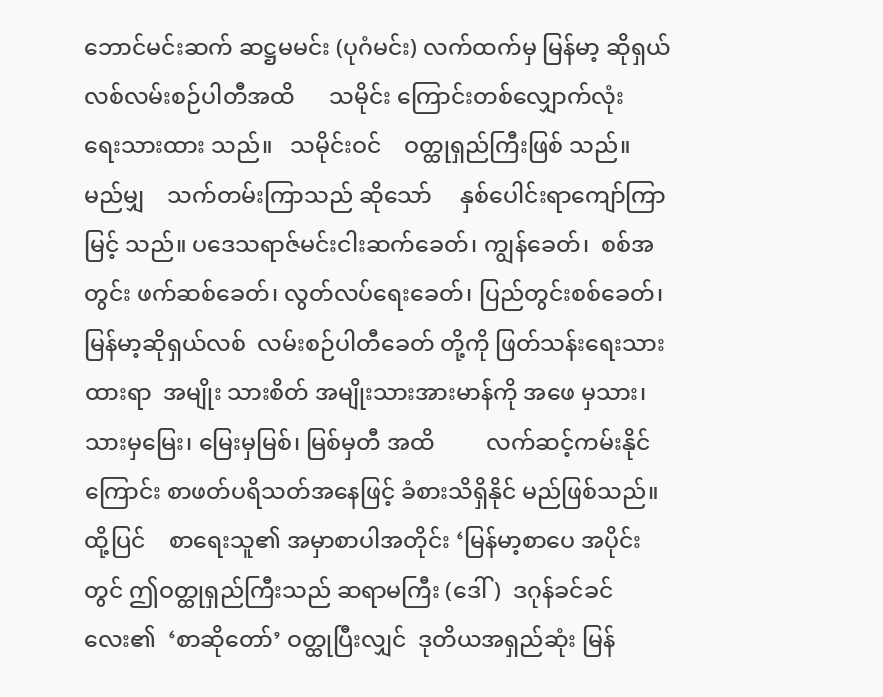ဘောင်မင်းဆက် ဆဋ္ဌမမင်း (ပုဂံမင်း) လက်ထက်မှ မြန်မာ့ ဆိုရှယ်လစ်လမ်းစဉ်ပါတီအထိ      သမိုင်း ကြောင်းတစ်လျှောက်လုံး   ရေးသားထား သည်။   သမိုင်းဝင်    ဝတ္ထုရှည်ကြီးဖြစ် သည်။  မည်မျှ    သက်တမ်းကြာသည် ဆိုသော်     နှစ်ပေါင်းရာကျော်ကြာမြင့် သည်။ ပဒေသရာဇ်မင်းငါးဆက်ခေတ်၊ ကျွန်ခေတ်၊  စစ်အတွင်း ဖက်ဆစ်ခေတ်၊ လွတ်လပ်ရေးခေတ်၊ ပြည်တွင်းစစ်ခေတ်၊ မြန်မာ့ဆိုရှယ်လစ်  လမ်းစဉ်ပါတီခေတ် တို့ကို ဖြတ်သန်းရေးသားထားရာ  အမျိုး သားစိတ် အမျိုးသားအားမာန်ကို အဖေ မှသား၊ သားမှမြေး၊ မြေးမှမြစ်၊ မြစ်မှတီ အထိ         လက်ဆင့်ကမ်းနိုင်ကြောင်း စာဖတ်ပရိသတ်အနေဖြင့် ခံစားသိရှိနိုင် မည်ဖြစ်သည်။   ထို့ပြင်    စာရေးသူ၏ အမှာစာပါအတိုင်း ‘မြန်မာ့စာပေ အပိုင်း တွင် ဤဝတ္ထုရှည်ကြီးသည် ဆရာမကြီး (ဒေါ်)  ဒဂုန်ခင်ခင်လေး၏  ‘စာဆိုတော်’ ဝတ္ထုပြီးလျှင်  ဒုတိယအရှည်ဆုံး မြန်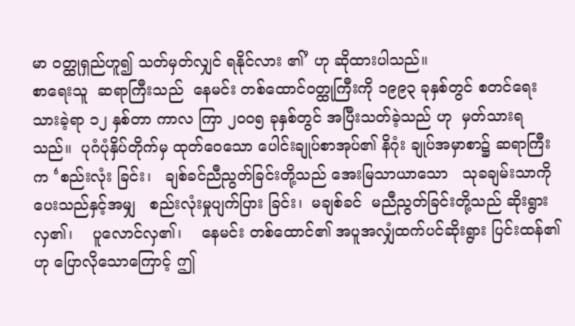မာ ဝတ္ထုရှည်ဟူ၍ သတ်မှတ်လျှင် ရနိုင်လား ၏’ ဟု ဆိုထားပါသည်။
စာရေးသူ  ဆရာကြီးသည်  နေမင်း တစ်ထောင်ဝတ္ထုကြီးကို ၁၉၉၃ ခုနှစ်တွင် စတင်ရေးသားခဲ့ရာ ၁၂ နှစ်တာ ကာလ ကြာ ၂၀၀၅ ခုနှစ်တွင် အပြီးသတ်ခဲ့သည် ဟု  မှတ်သားရသည်။  ပုဂံပုံနှိပ်တိုက်မှ ထုတ်ဝေသော ပေါင်းချုပ်စာအုပ်၏ နိဂုံး ချုပ်အမှာစာ၌ ဆရာကြီးက ‘စည်းလုံး ခြင်း၊   ချစ်ခင်ညီညွတ်ခြင်းတို့သည် အေးမြသာယာသော   သုခချမ်းသာကို ပေးသည်နှင့်အမျှ   စည်းလုံးမှုပျက်ပြား ခြင်း၊  မချစ်ခင်  မညီညွတ်ခြင်းတို့သည် ဆိုးရွားလှ၏၊    ပူလောင်လှ၏၊    နေမင်း တစ်ထောင်၏ အပူအလျှံထက်ပင်ဆိုးရွား ပြင်းထန်၏ဟု ပြောလိုသောကြောင့် ဤ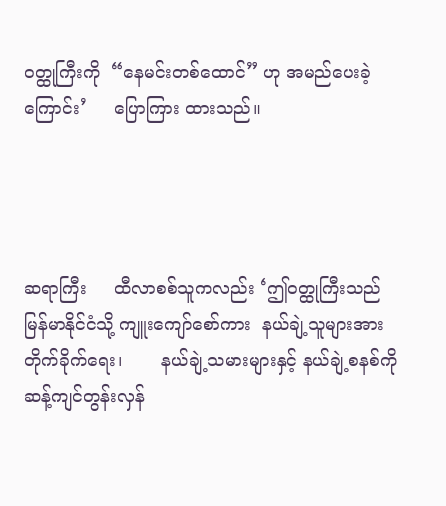ဝတ္ထုကြီးကို  “နေမင်းတစ်ထောင်” ဟု အမည်ပေးခဲ့ကြောင်း’     ပြောကြား ထားသည်။




ဆရာကြီး     ထီလာစစ်သူကလည်း ‘ဤဝတ္ထုကြီးသည်        မြန်မာနိုင်ငံသို့ ကျူးကျော်စော်ကား  နယ်ချဲ့သူများအား တိုက်ခိုက်ရေး၊       နယ်ချဲ့သမားများနှင့် နယ်ချဲ့စနစ်ကို   ဆန့်ကျင်တွန်းလှန်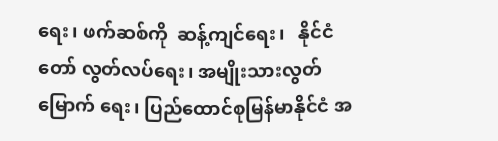ရေး၊ ဖက်ဆစ်ကို  ဆန့်ကျင်ရေး၊   နိုင်ငံတော် လွတ်လပ်ရေး၊ အမျိုးသားလွတ်မြောက် ရေး၊ ပြည်ထောင်စုမြန်မာနိုင်ငံ အ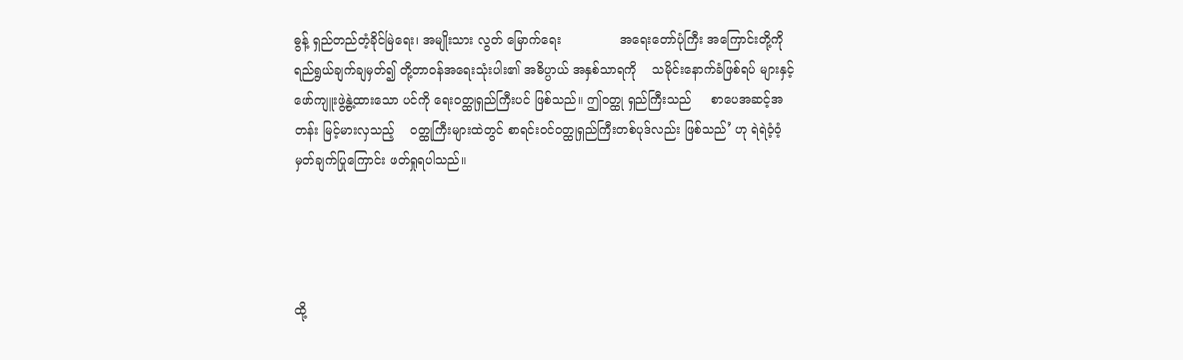ဓွန့် ရှည်တည်တံ့ခိုင်မြဲရေး၊ အမျိုးသား လွတ် မြောက်ရေး               အရေးတော်ပုံကြီး အကြောင်းတို့ကို  ရည်ရွယ်ချက်ချမှတ်၍ တို့တာဝန်အရေးသုံးပါး၏ အဓိပ္ပာယ် အနှစ်သာရကို    သမိုင်းနောက်ခံဖြစ်ရပ် များနှင့် ဖော်ကျူးဖွဲ့နွဲ့ထားသော ပင်ကို ရေးဝတ္ထုရှည်ကြီးပင် ဖြစ်သည်။ ဤဝတ္ထု ရှည်ကြီးသည်     စာပေအဆင့်အတန်း မြင့်မားလှသည့်    ဝတ္ထုကြီးများထဲတွင် စာရင်းဝင်ဝတ္ထုရှည်ကြီးတစ်ပုဒ်လည်း ဖြစ်သည်’ ဟု ရဲရဲဝံ့ဝံ့ မှတ်ချက်ပြုကြောင်း ဖတ်ရှုရပါသည်။




ထို့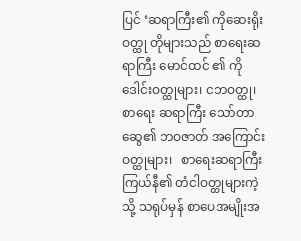ပြင် ‘ဆရာကြီး၏ ကိုဆေးရိုးဝတ္ထု တိုများသည် စာရေးဆရာကြီး မောင်ထင် ၏ ကိုဒေါင်းဝတ္ထုများ၊ ငဘဝတ္ထု၊ စာရေး ဆရာကြီး သော်တာဆွေ၏ ဘဝဇာတ် အကြောင်းဝတ္ထုများ၊   စာရေးဆရာကြီး ကြယ်နီ၏ တံငါဝတ္ထုများကဲ့သို့ သရုပ်မှန် စာပေအမျိုးအ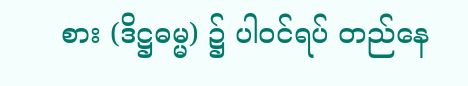စား (ဒိဋ္ဌဓမ္မ) ၌ ပါဝင်ရပ် တည်နေ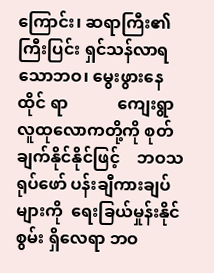ကြောင်း၊ ဆရာကြီး၏  ကြီးပြင်း ရှင်သန်လာရသောဘဝ၊ မွေးဖွားနေထိုင် ရာ            ကျေးရွာလူထုလောကတို့ကို စုတ်ချက်နိုင်နိုင်ဖြင့်    ဘဝသရုပ်ဖော် ပန်းချီကားချပ်များကို  ရေးခြယ်မှုန်းနိုင် စွမ်း ရှိလေရာ ဘဝ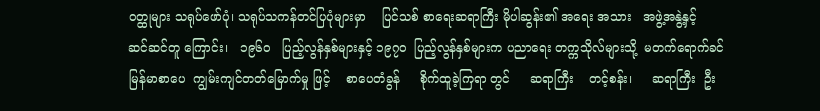ဝတ္ထုများ သရုပ်ဖော်ပုံ၊ သရုပ်သကန်တင်ပြပုံများမှာ    ပြင်သစ် စာရေးဆရာကြီး မိုပါဆွန်း၏ အရေး အသား   အဖွဲ့အနွဲ့နှင့်    ဆင်ဆင်တူ ကြောင်း၊   ၁၉၆၀   ပြည့်လွန်နှစ်များနှင့် ၁၉၇၀  ပြည့်လွန်နှစ်များက ပညာရေး တက္ကသိုလ်များသို့  မတက်ရောက်ခင် မြန်မာစာပေ  ကျွမ်းကျင်တတ်မြောက်မှု ဖြင့်    စာပေတံခွန်     စိုက်ထူခဲ့ကြရာ တွင်     ဆရာကြီး    တင့်စန်း၊     ဆရာကြီး  ဦး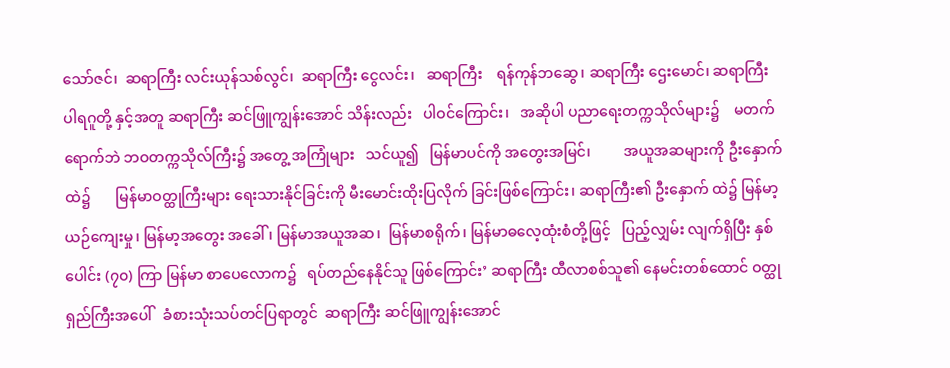သော်ဇင်၊  ဆရာကြီး လင်းယုန်သစ်လွင်၊  ဆရာကြီး ငွေလင်း၊   ဆရာကြီး    ရန်ကုန်ဘဆွေ၊ ဆရာကြီး ဌေးမောင်၊ ဆရာကြီး ပါရဂူတို့ နှင့်အတူ ဆရာကြီး ဆင်ဖြူကျွန်းအောင် သိန်းလည်း   ပါဝင်ကြောင်း၊   အဆိုပါ ပညာရေးတက္ကသိုလ်များ၌    မတက် ရောက်ဘဲ ဘဝတက္ကသိုလ်ကြီး၌ အတွေ့ အကြုံများ   သင်ယူ၍   မြန်မာပင်ကို အတွေးအမြင်၊         အယူအဆများကို ဦးနှောက်ထဲ၌       မြန်မာဝတ္ထုကြီးများ ရေးသားနိုင်ခြင်းကို မီးမောင်းထိုးပြလိုက် ခြင်းဖြစ်ကြောင်း၊ ဆရာကြီး၏ ဦးနှောက် ထဲ၌ မြန်မာ့ယဉ်ကျေးမှု၊ မြန်မာ့အတွေး အခေါ်၊ မြန်မာအယူအဆ၊  မြန်မာစရိုက်၊ မြန်မာဓလေ့ထုံးစံတို့ဖြင့်   ပြည့်လျှမ်း လျက်ရှိပြီး နှစ်ပေါင်း (၇၀) ကြာ မြန်မာ စာပေလောက၌   ရပ်တည်နေနိုင်သူ ဖြစ်ကြောင်း’ ဆရာကြီး ထီလာစစ်သူ၏ နေမင်းတစ်ထောင် ဝတ္ထုရှည်ကြီးအပေါ်   ခံစားသုံးသပ်တင်ပြရာတွင်  ဆရာကြီး ဆင်ဖြူကျွန်းအောင်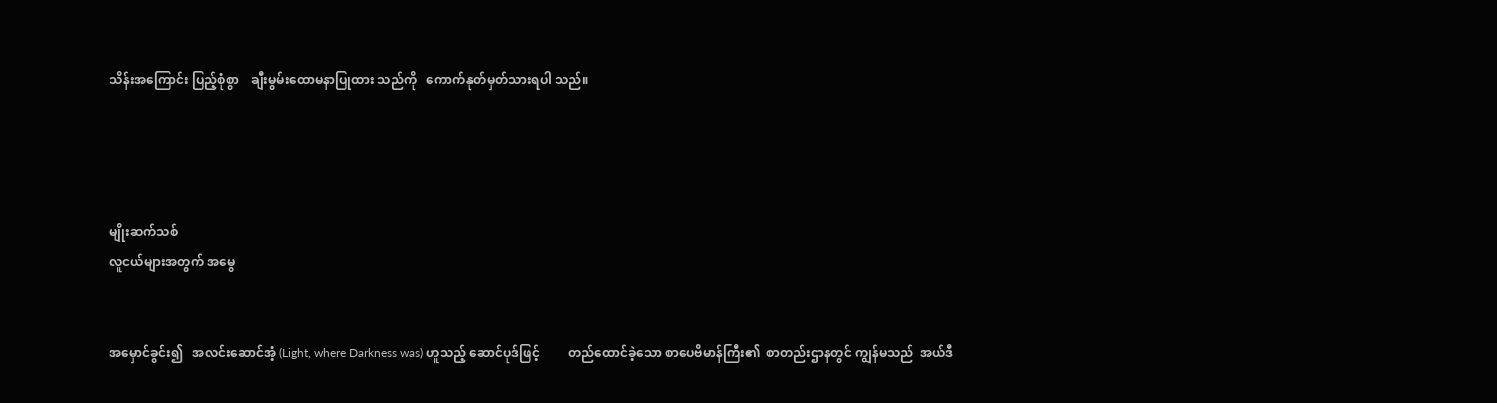သိန်းအကြောင်း ပြည့်စုံစွာ    ချီးမွမ်းထောမနာပြုထား သည်ကို   ကောက်နုတ်မှတ်သားရပါ သည်။




မျိုးဆက်သစ်
လူငယ်များအတွက် အမွေ


အမှောင်ခွင်း၍   အလင်းဆောင်အံ့ (Light, where Darkness was) ဟူသည့် ဆောင်ပုဒ်ဖြင့်         တည်ထောင်ခဲ့သော စာပေဗိမာန်ကြီး၏  စာတည်းဌာနတွင် ကျွန်မသည်  အယ်ဒီ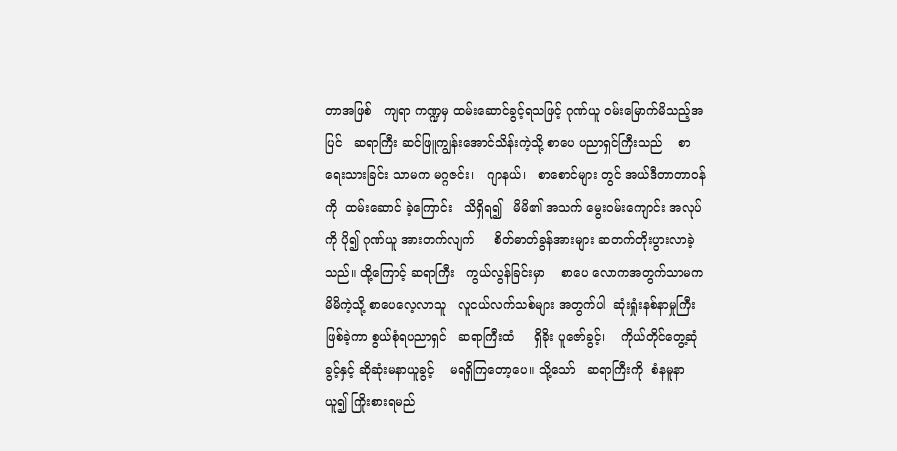တာအဖြစ်   ကျရာ ကဏ္ဍမှ ထမ်းဆောင်ခွင့်ရသဖြင့် ဂုဏ်ယူ ဝမ်းမြောက်မိသည့်အပြင်   ဆရာကြီး ဆင်ဖြူကျွန်းအောင်သိန်းကဲ့သို့ စာပေ ပညာရှင်ကြီးသည်    စာရေးသားခြင်း သာမက မဂ္ဂဇင်း၊   ဂျာနယ်၊   စာစောင်များ တွင် အယ်ဒီတာတာဝန်ကို  ထမ်းဆောင် ခဲ့ကြောင်း   သိရှိရ၍   မိမိ၏ အသက် မွေးဝမ်းကျောင်း အလုပ်ကို ပို၍ ဂုဏ်ယူ အားတက်လျက်     စိတ်ဓာတ်ခွန်အားများ ဆတက်တိုးပွားလာခဲ့သည်။ ထို့ကြောင့် ဆရာကြီး   ကွယ်လွန်ခြင်းမှာ    စာပေ လောကအတွက်သာမက      မိမိကဲ့သို့ စာပေလေ့လာသူ   လူငယ်လက်သစ်များ အတွက်ပါ  ဆုံးရှုံးနစ်နာမှုကြီးဖြစ်ခဲ့ကာ စွယ်စုံရပညာရှင်   ဆရာကြီးထံ     ရှိခိုး ပူဇော်ခွင့်၊    ကိုယ်တိုင်တွေ့ဆုံခွင့်နှင့် ဆိုဆုံးမနာယူခွင့်    မရရှိကြတော့ပေ။ သို့သော်   ဆရာကြီးကို  စံနမူနာယူ၍ ကြိုးစားရမည်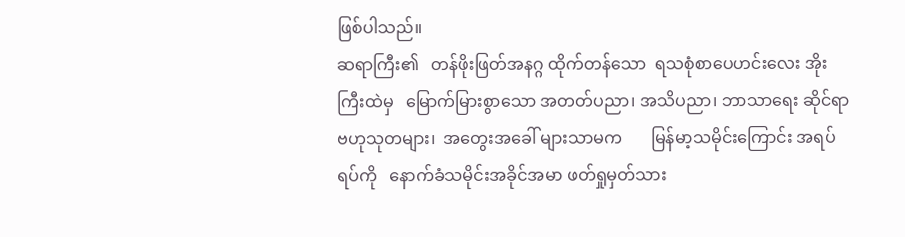ဖြစ်ပါသည်။
ဆရာကြီး၏   တန်ဖိုးဖြတ်အနဂ္ဂ ထိုက်တန်သော  ရသစုံစာပေဟင်းလေး အိုးကြီးထဲမှ   မြောက်မြားစွာသော အတတ်ပညာ၊ အသိပညာ၊ ဘာသာရေး ဆိုင်ရာ  ဗဟုသုတများ၊  အတွေးအခေါ် များသာမက       မြန်မာ့သမိုင်းကြောင်း အရပ်ရပ်ကို   နောက်ခံသမိုင်းအခိုင်အမာ ဖတ်ရှုမှတ်သား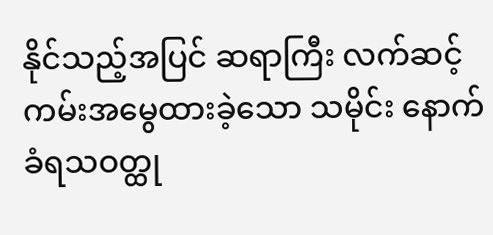နိုင်သည့်အပြင် ဆရာကြီး လက်ဆင့်ကမ်းအမွေထားခဲ့သော သမိုင်း နောက်ခံရသဝတ္ထု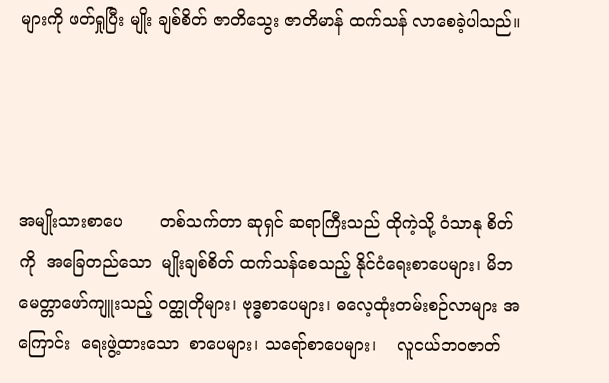များကို ဖတ်ရှုပြီး မျိုး ချစ်စိတ် ဇာတိသွေး ဇာတိမာန် ထက်သန် လာစေခဲ့ပါသည်။




အမျိုးသားစာပေ       တစ်သက်တာ ဆုရှင် ဆရာကြီးသည် ထိုကဲ့သို့ ဝံသာနု စိတ်ကို  အခြေတည်သော  မျိုးချစ်စိတ် ထက်သန်စေသည့် နိုင်ငံရေးစာပေများ၊ မိဘမေတ္တာဖော်ကျူးသည့် ဝတ္ထုတိုများ၊ ဗုဒ္ဓစာပေများ၊ ဓလေ့ထုံးတမ်းစဉ်လာများ အကြောင်း  ရေးဖွဲ့ထားသော  စာပေများ၊ သရော်စာပေများ၊    လူငယ်ဘဝဇာတ်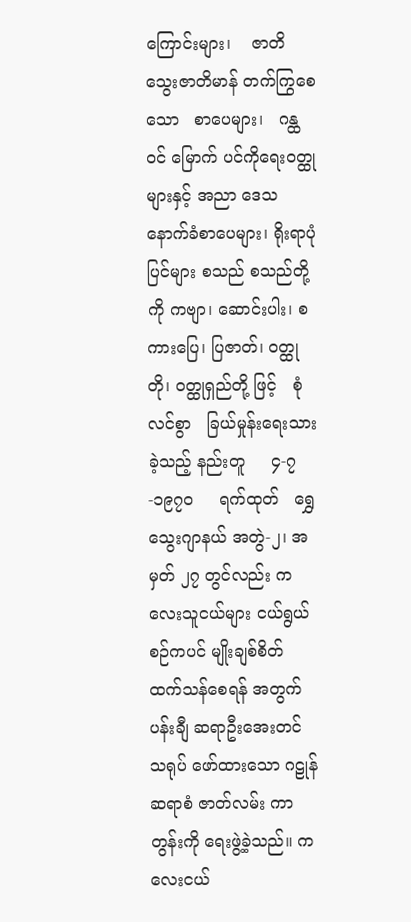ကြောင်းများ၊    ဇာတိသွေးဇာတိမာန် တက်ကြွစေသော   စာပေများ၊   ဂန္ထဝင် မြောက် ပင်ကိုရေးဝတ္ထုများနှင့် အညာ ဒေသနောက်ခံစာပေများ၊ ရိုးရာပုံပြင်များ စသည် စသည်တို့ကို ကဗျာ၊ ဆောင်းပါး၊ စကားပြေ၊ ပြဇာတ်၊ ဝတ္ထုတို၊ ဝတ္ထုရှည်တို့ ဖြင့်   စုံလင်စွာ   ခြယ်မှုန်းရေးသားခဲ့သည့် နည်းတူ     ၄-၇-၁၉၇ဝ     ရက်ထုတ်   ရွှေသွေးဂျာနယ် အတွဲ-၂၊ အမှတ် ၂၇ တွင်လည်း ကလေးသူငယ်များ ငယ်ရွယ် စဉ်ကပင် မျိုးချစ်စိတ် ထက်သန်စေရန် အတွက် ပန်းချီ ဆရာဦးအေးတင် သရုပ် ဖော်ထားသော ဂဠုန်ဆရာစံ ဇာတ်လမ်း ကာတွန်းကို ရေးဖွဲ့ခဲ့သည်။ ကလေးငယ်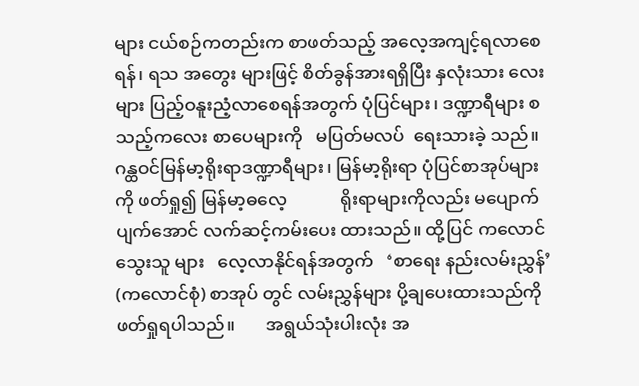များ ငယ်စဉ်ကတည်းက စာဖတ်သည့် အလေ့အကျင့်ရလာစေရန်၊ ရသ အတွေး များဖြင့် စိတ်ခွန်အားရရှိပြီး နှလုံးသား လေးများ ပြည့်ဝနူးညံ့လာစေရန်အတွက် ပုံပြင်များ၊ ဒဏ္ဍာရီများ စသည့်ကလေး စာပေများကို   မပြတ်မလပ်  ရေးသားခဲ့ သည်။ ဂန္ထဝင်မြန်မာ့ရိုးရာဒဏ္ဍာရီများ၊ မြန်မာ့ရိုးရာ ပုံပြင်စာအုပ်များကို ဖတ်ရှု၍ မြန်မာ့ဓလေ့            ရိုးရာများကိုလည်း မပျောက်ပျက်အောင် လက်ဆင့်ကမ်းပေး ထားသည်။ ထို့ပြင် ကလောင်သွေးသူ များ   လေ့လာနိုင်ရန်အတွက်   ‘စာရေး နည်းလမ်းညွှန်’ (ကလောင်စုံ) စာအုပ် တွင် လမ်းညွှန်များ ပို့ချပေးထားသည်ကို ဖတ်ရှုရပါသည်။       အရွယ်သုံးပါးလုံး အ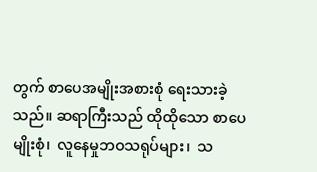တွက် စာပေအမျိုးအစားစုံ ရေးသားခဲ့ သည်။ ဆရာကြီးသည် ထိုထိုသော စာပေ မျိုးစုံ၊  လူနေမှုဘဝသရုပ်များ၊  သ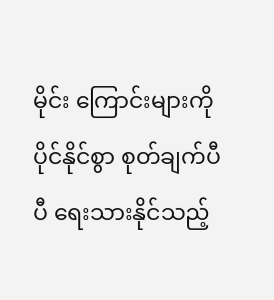မိုင်း ကြောင်းများကို ပိုင်နိုင်စွာ စုတ်ချက်ပီပီ ရေးသားနိုင်သည့်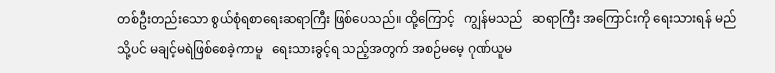တစ်ဦးတည်းသော စွယ်စုံရစာရေးဆရာကြီး ဖြစ်ပေသည်။ ထို့ကြောင့်   ကျွန်မသည်   ဆရာကြီး အကြောင်းကို ရေးသားရန် မည်သို့ပင် မချင့်မရဲဖြစ်စေခဲ့ကာမူ   ရေးသားခွင့်ရ သည့်အတွက် အစဉ်မမေ့ ဂုဏ်ယူမ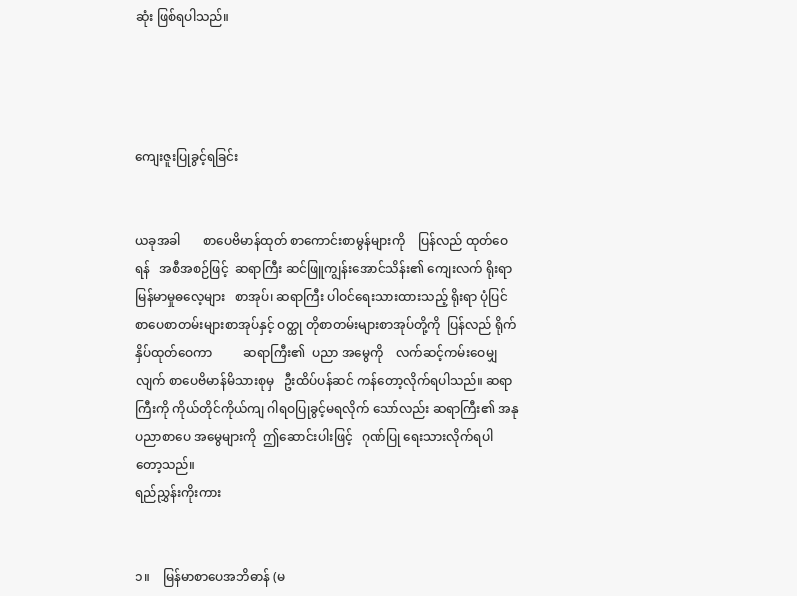ဆုံး ဖြစ်ရပါသည်။




ကျေးဇူးပြုခွင့်ရခြင်း


ယခုအခါ       စာပေဗိမာန်ထုတ် စာကောင်းစာမွန်များကို    ပြန်လည် ထုတ်ဝေရန်   အစီအစဉ်ဖြင့်  ဆရာကြီး ဆင်ဖြူကျွန်းအောင်သိန်း၏ ကျေးလက် ရိုးရာ     မြန်မာမှုဓလေ့များ   စာအုပ်၊ ဆရာကြီး ပါဝင်ရေးသားထားသည့် ရိုးရာ ပုံပြင် စာပေစာတမ်းများစာအုပ်နှင့် ဝတ္ထု တိုစာတမ်းများစာအုပ်တို့ကို  ပြန်လည် ရိုက်နှိပ်ထုတ်ဝေကာ          ဆရာကြီး၏  ပညာ အမွေကို    လက်ဆင့်ကမ်းဝေမျှလျက် စာပေဗိမာန်မိသားစုမှ   ဦးထိပ်ပန်ဆင် ကန်တော့လိုက်ရပါသည်။ ဆရာကြီးကို ကိုယ်တိုင်ကိုယ်ကျ ဂါရဝပြုခွင့်မရလိုက် သော်လည်း ဆရာကြီး၏ အနုပညာစာပေ အမွေများကို  ဤဆောင်းပါးဖြင့်   ဂုဏ်ပြု ရေးသားလိုက်ရပါတော့သည်။
ရည်ညွှန်းကိုးကား


၁။    မြန်မာစာပေအဘိဓာန် (မ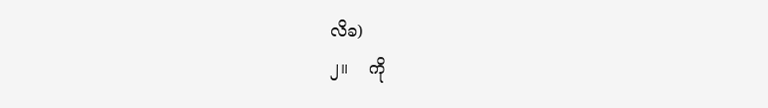လိခ)
၂။    ကို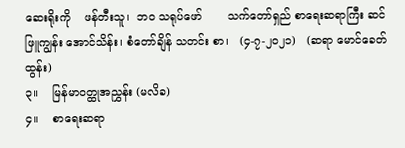ဆေးရိုးကို    ဖန်တီးသူ၊  ဘဝ သရုပ်ဖော်       သက်တော်ရှည် စာရေးဆရာကြီး ဆင်ဖြူကျွန်း အောင်သိန်း၊ စံတော်ချိန် သတင်း စာ၊   (၄-၇-၂၀၂၁)   (ဆရာ မောင်ခေတ်ထွန်း)
၃။    မြန်မာဝတ္ထုအညွှန်း (မလိခ)
၄။    စာရေးဆရာ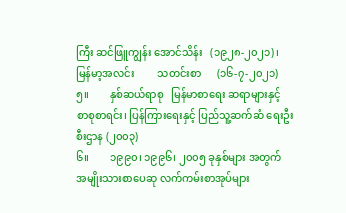ကြီး ဆင်ဖြူကျွန်း အောင်သိန်း   (၁၉၂၈-၂၀၂၁)၊  မြန်မာ့အလင်း         သတင်းစာ      (၁၆-၇-၂၀၂၁)
၅။        နှစ်ဆယ်ရာစု   မြန်မာစာရေး ဆရာများနှင့်   စာစုစာရင်း၊ ပြန်ကြားရေးနှင့် ပြည်သူ့ဆက်ဆံ ရေးဦးစီးဌာန (၂၀၀၃)
၆။        ၁၉၉၀၊ ၁၉၉၆၊ ၂၀၀၅ ခုနှစ်များ အတွက်   အမျိုးသားစာပေဆု လက်ကမ်းစာအုပ်များ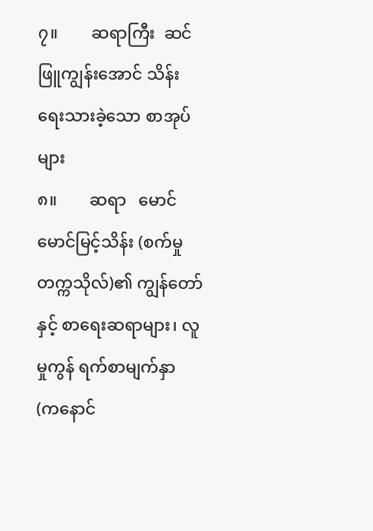၇။        ဆရာကြီး  ဆင်ဖြူကျွန်းအောင် သိန်း                ရေးသားခဲ့သော စာအုပ်များ
၈။        ဆရာ   မောင်မောင်မြင့်သိန်း (စက်မှုတက္ကသိုလ်)၏ ကျွန်တော် နှင့် စာရေးဆရာများ၊ လူမှုကွန် ရက်စာမျက်နှာ   (ကနောင်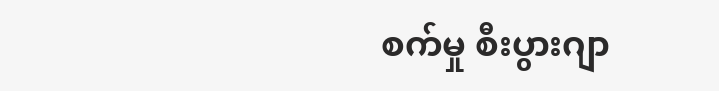စက်မှု စီးပွားဂျာ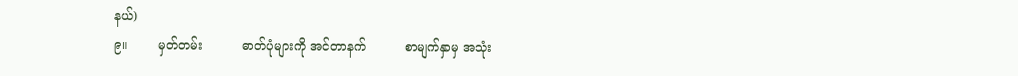နယ်)
၉။        မှတ်တမ်း          ဓာတ်ပုံများကို အင်တာနက်          စာမျက်နှာမှ အသုံး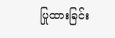ပြုထားခြင်း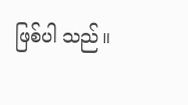ဖြစ်ပါ သည်။